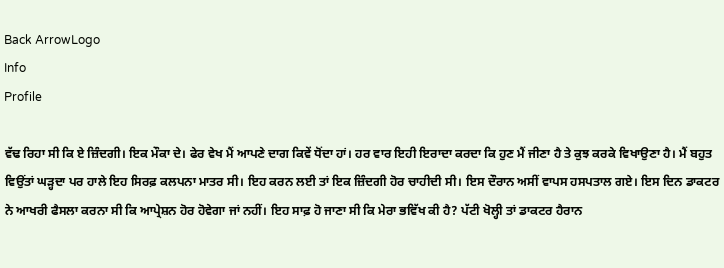Back ArrowLogo
Info
Profile

ਵੱਢ ਰਿਹਾ ਸੀ ਕਿ ਏ ਜ਼ਿੰਦਗੀ। ਇਕ ਮੌਕਾ ਦੇ। ਫੇਰ ਵੇਖ ਮੈਂ ਆਪਣੇ ਦਾਗ ਕਿਵੇਂ ਧੋਂਦਾ ਹਾਂ। ਹਰ ਵਾਰ ਇਹੀ ਇਰਾਦਾ ਕਰਦਾ ਕਿ ਹੁਣ ਮੈਂ ਜੀਣਾ ਹੈ ਤੇ ਕੁਝ ਕਰਕੇ ਵਿਖਾਉਣਾ ਹੈ। ਮੈਂ ਬਹੁਤ ਵਿਉਂਤਾਂ ਘੜ੍ਹਦਾ ਪਰ ਹਾਲੇ ਇਹ ਸਿਰਫ਼ ਕਲਪਨਾ ਮਾਤਰ ਸੀ। ਇਹ ਕਰਨ ਲਈ ਤਾਂ ਇਕ ਜ਼ਿੰਦਗੀ ਹੋਰ ਚਾਹੀਦੀ ਸੀ। ਇਸ ਦੌਰਾਨ ਅਸੀਂ ਵਾਪਸ ਹਸਪਤਾਲ ਗਏ। ਇਸ ਦਿਨ ਡਾਕਟਰ ਨੇ ਆਖਰੀ ਫੈਸਲਾ ਕਰਨਾ ਸੀ ਕਿ ਆਪ੍ਰੇਸ਼ਨ ਹੋਰ ਹੋਵੇਗਾ ਜਾਂ ਨਹੀਂ। ਇਹ ਸਾਫ਼ ਹੋ ਜਾਣਾ ਸੀ ਕਿ ਮੇਰਾ ਭਵਿੱਖ ਕੀ ਹੈ? ਪੱਟੀ ਖੋਲ੍ਹੀ ਤਾਂ ਡਾਕਟਰ ਹੈਰਾਨ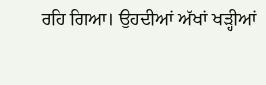ਰਹਿ ਗਿਆ। ਉਹਦੀਆਂ ਅੱਖਾਂ ਖੜ੍ਹੀਆਂ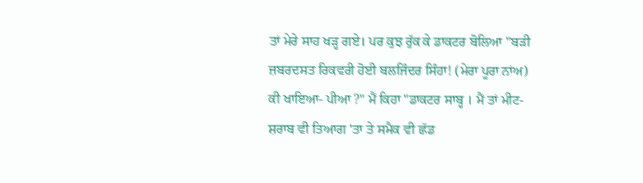ਤਾਂ ਮੇਰੇ ਸਾਹ ਖੜ੍ਹ ਗਏ। ਪਰ ਕੁਝ ਰੁੱਕ ਕੇ ਡਾਕਟਰ ਬੋਲਿਆ "ਬੜੀ ਜ਼ਬਰਦਸਤ ਰਿਕਵਰੀ ਹੋਈ ਬਲਜਿੰਦਰ ਸਿੰਹਾ! (ਮੇਰਾ ਪੂਰਾ ਨਾਂਅ) ਕੀ ਖਾਇਆ- ਪੀਆ ?" ਮੈਂ ਕਿਹਾ "ਡਾਕਟਰ ਸਾਬ੍ਹ । ਮੈਂ ਤਾਂ ਮੀਟ-ਸ਼ਰਾਬ ਵੀ ਤਿਆਗ 'ਤਾ ਤੇ ਸਮੈਕ ਵੀ ਛੱਡ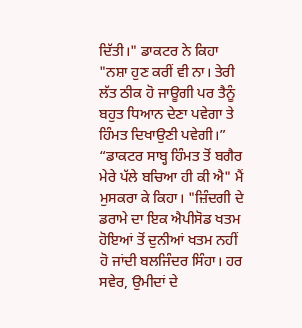ਦਿੱਤੀ।" ਡਾਕਟਰ ਨੇ ਕਿਹਾ "ਨਸ਼ਾ ਹੁਣ ਕਰੀਂ ਵੀ ਨਾ। ਤੇਰੀ ਲੱਤ ਠੀਕ ਹੋ ਜਾਊਗੀ ਪਰ ਤੈਨੂੰ ਬਹੁਤ ਧਿਆਨ ਦੇਣਾ ਪਵੇਗਾ ਤੇ ਹਿੰਮਤ ਦਿਖਾਉਣੀ ਪਵੇਗੀ।” “ਡਾਕਟਰ ਸਾਬ੍ਹ ਹਿੰਮਤ ਤੋਂ ਬਗੈਰ ਮੇਰੇ ਪੱਲੇ ਬਚਿਆ ਹੀ ਕੀ ਐ" ਮੈਂ ਮੁਸਕਰਾ ਕੇ ਕਿਹਾ। "ਜ਼ਿੰਦਗੀ ਦੇ ਡਰਾਮੇ ਦਾ ਇਕ ਐਪੀਸੋਡ ਖਤਮ ਹੋਇਆਂ ਤੋਂ ਦੁਨੀਆਂ ਖਤਮ ਨਹੀਂ ਹੋ ਜਾਂਦੀ ਬਲਜਿੰਦਰ ਸਿੰਹਾ। ਹਰ ਸਵੇਰ, ਉਮੀਦਾਂ ਦੇ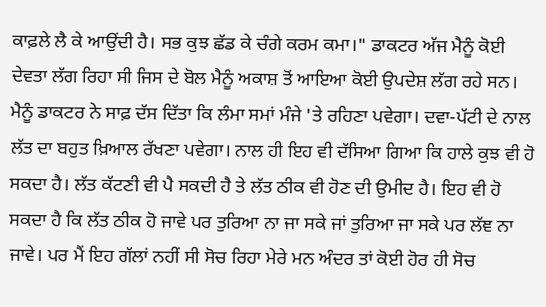ਕਾਫ਼ਲੇ ਲੈ ਕੇ ਆਉਂਦੀ ਹੈ। ਸਭ ਕੁਝ ਛੱਡ ਕੇ ਚੰਗੇ ਕਰਮ ਕਮਾ।" ਡਾਕਟਰ ਅੱਜ ਮੈਨੂੰ ਕੋਈ ਦੇਵਤਾ ਲੱਗ ਰਿਹਾ ਸੀ ਜਿਸ ਦੇ ਬੋਲ ਮੈਨੂੰ ਅਕਾਸ਼ ਤੋਂ ਆਇਆ ਕੋਈ ਉਪਦੇਸ਼ ਲੱਗ ਰਹੇ ਸਨ। ਮੈਨੂੰ ਡਾਕਟਰ ਨੇ ਸਾਫ਼ ਦੱਸ ਦਿੱਤਾ ਕਿ ਲੰਮਾ ਸਮਾਂ ਮੰਜੇ 'ਤੇ ਰਹਿਣਾ ਪਵੇਗਾ। ਦਵਾ-ਪੱਟੀ ਦੇ ਨਾਲ ਲੱਤ ਦਾ ਬਹੁਤ ਖ਼ਿਆਲ ਰੱਖਣਾ ਪਵੇਗਾ। ਨਾਲ ਹੀ ਇਹ ਵੀ ਦੱਸਿਆ ਗਿਆ ਕਿ ਹਾਲੇ ਕੁਝ ਵੀ ਹੋ ਸਕਦਾ ਹੈ। ਲੱਤ ਕੱਟਣੀ ਵੀ ਪੈ ਸਕਦੀ ਹੈ ਤੇ ਲੱਤ ਠੀਕ ਵੀ ਹੋਣ ਦੀ ਉਮੀਦ ਹੈ। ਇਹ ਵੀ ਹੋ ਸਕਦਾ ਹੈ ਕਿ ਲੱਤ ਠੀਕ ਹੋ ਜਾਵੇ ਪਰ ਤੁਰਿਆ ਨਾ ਜਾ ਸਕੇ ਜਾਂ ਤੁਰਿਆ ਜਾ ਸਕੇ ਪਰ ਲੱਞ ਨਾ ਜਾਵੇ। ਪਰ ਮੈਂ ਇਹ ਗੱਲਾਂ ਨਹੀਂ ਸੀ ਸੋਚ ਰਿਹਾ ਮੇਰੇ ਮਨ ਅੰਦਰ ਤਾਂ ਕੋਈ ਹੋਰ ਹੀ ਸੋਚ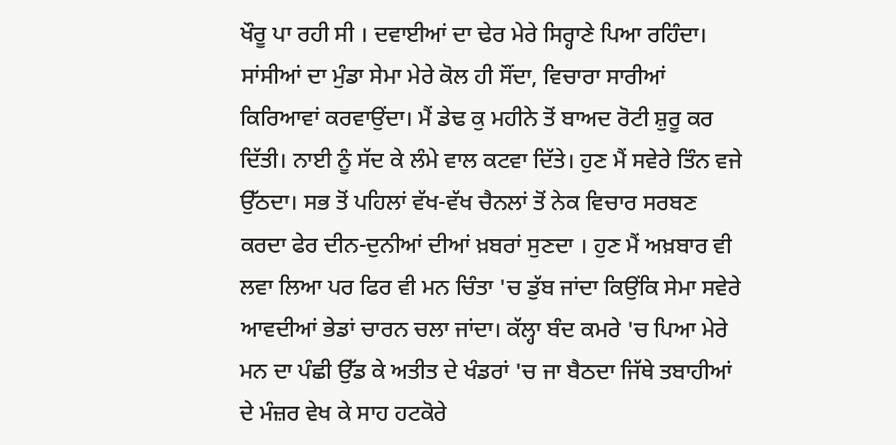ਖੌਰੂ ਪਾ ਰਹੀ ਸੀ । ਦਵਾਈਆਂ ਦਾ ਢੇਰ ਮੇਰੇ ਸਿਰ੍ਹਾਣੇ ਪਿਆ ਰਹਿੰਦਾ। ਸਾਂਸੀਆਂ ਦਾ ਮੁੰਡਾ ਸੇਮਾ ਮੇਰੇ ਕੋਲ ਹੀ ਸੌਂਦਾ, ਵਿਚਾਰਾ ਸਾਰੀਆਂ ਕਿਰਿਆਵਾਂ ਕਰਵਾਉਂਦਾ। ਮੈਂ ਡੇਢ ਕੁ ਮਹੀਨੇ ਤੋਂ ਬਾਅਦ ਰੋਟੀ ਸ਼ੁਰੂ ਕਰ ਦਿੱਤੀ। ਨਾਈ ਨੂੰ ਸੱਦ ਕੇ ਲੰਮੇ ਵਾਲ ਕਟਵਾ ਦਿੱਤੇ। ਹੁਣ ਮੈਂ ਸਵੇਰੇ ਤਿੰਨ ਵਜੇ ਉੱਠਦਾ। ਸਭ ਤੋਂ ਪਹਿਲਾਂ ਵੱਖ-ਵੱਖ ਚੈਨਲਾਂ ਤੋਂ ਨੇਕ ਵਿਚਾਰ ਸਰਬਣ ਕਰਦਾ ਫੇਰ ਦੀਨ-ਦੁਨੀਆਂ ਦੀਆਂ ਖ਼ਬਰਾਂ ਸੁਣਦਾ । ਹੁਣ ਮੈਂ ਅਖ਼ਬਾਰ ਵੀ ਲਵਾ ਲਿਆ ਪਰ ਫਿਰ ਵੀ ਮਨ ਚਿੰਤਾ 'ਚ ਡੁੱਬ ਜਾਂਦਾ ਕਿਉਂਕਿ ਸੇਮਾ ਸਵੇਰੇ ਆਵਦੀਆਂ ਭੇਡਾਂ ਚਾਰਨ ਚਲਾ ਜਾਂਦਾ। ਕੱਲ੍ਹਾ ਬੰਦ ਕਮਰੇ 'ਚ ਪਿਆ ਮੇਰੇ ਮਨ ਦਾ ਪੰਛੀ ਉੱਡ ਕੇ ਅਤੀਤ ਦੇ ਖੰਡਰਾਂ 'ਚ ਜਾ ਬੈਠਦਾ ਜਿੱਥੇ ਤਬਾਹੀਆਂ ਦੇ ਮੰਜ਼ਰ ਵੇਖ ਕੇ ਸਾਹ ਹਟਕੋਰੇ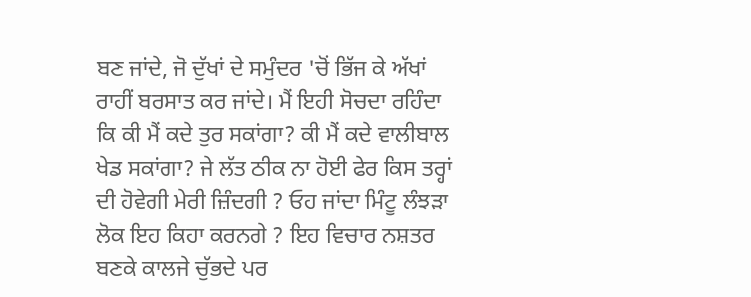ਬਣ ਜਾਂਦੇ, ਜੋ ਦੁੱਖਾਂ ਦੇ ਸਮੁੰਦਰ 'ਚੋਂ ਭਿੱਜ ਕੇ ਅੱਖਾਂ ਰਾਹੀਂ ਬਰਸਾਤ ਕਰ ਜਾਂਦੇ। ਮੈਂ ਇਹੀ ਸੋਚਦਾ ਰਹਿੰਦਾ ਕਿ ਕੀ ਮੈਂ ਕਦੇ ਤੁਰ ਸਕਾਂਗਾ? ਕੀ ਮੈਂ ਕਦੇ ਵਾਲੀਬਾਲ ਖੇਡ ਸਕਾਂਗਾ? ਜੇ ਲੱਤ ਠੀਕ ਨਾ ਹੋਈ ਫੇਰ ਕਿਸ ਤਰ੍ਹਾਂ ਦੀ ਹੋਵੇਗੀ ਮੇਰੀ ਜ਼ਿੰਦਗੀ ? ਓਹ ਜਾਂਦਾ ਮਿੰਟੂ ਲੰਝੜਾ ਲੋਕ ਇਹ ਕਿਹਾ ਕਰਨਗੇ ? ਇਹ ਵਿਚਾਰ ਨਸ਼ਤਰ ਬਣਕੇ ਕਾਲਜੇ ਚੁੱਭਦੇ ਪਰ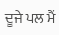ਦੂਜੇ ਪਲ ਮੈਂ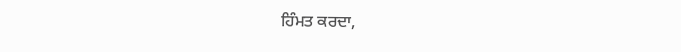ਹਿੰਮਤ ਕਰਦਾ,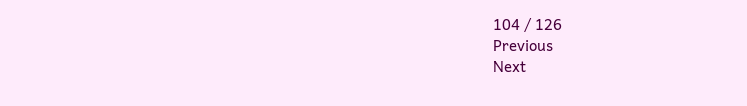104 / 126
Previous
Next